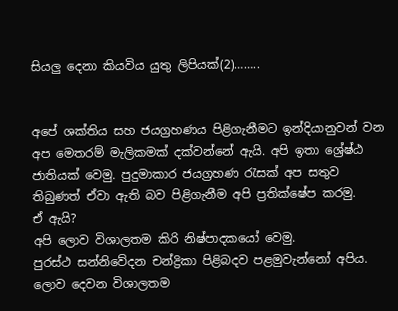සියලු දෙනා කියවිය යුතු ලිපියක්(2)……..


අපේ ශක්තිය සහ ජයග්‍රහණය පිළිගැනීමට ඉන්දියානුවන් වන අප මෙතරම් මැලිකමක් දක්වන්නේ ඇයි. අපි ඉතා ශ්‍රේෂ්ඨ ජාතියක් වෙමු. පුදුමාකාර ජයග්‍රහණ රැසක් අප සතුව තිබුණත් ඒවා ඇති බව පිළිගැනීම අපි ප්‍රති‍ක්ෂේප කරමු.
ඒ ඇයි?
අපි ලොව විශාලතම කිරි නිෂ්පාදකයෝ වෙමු.
පුරස්ථ සන්නිවේදන චන්ද්‍රිකා පිළිබදව පළමුවැන්නෝ අපිය.
ලොව දෙවන විශාලතම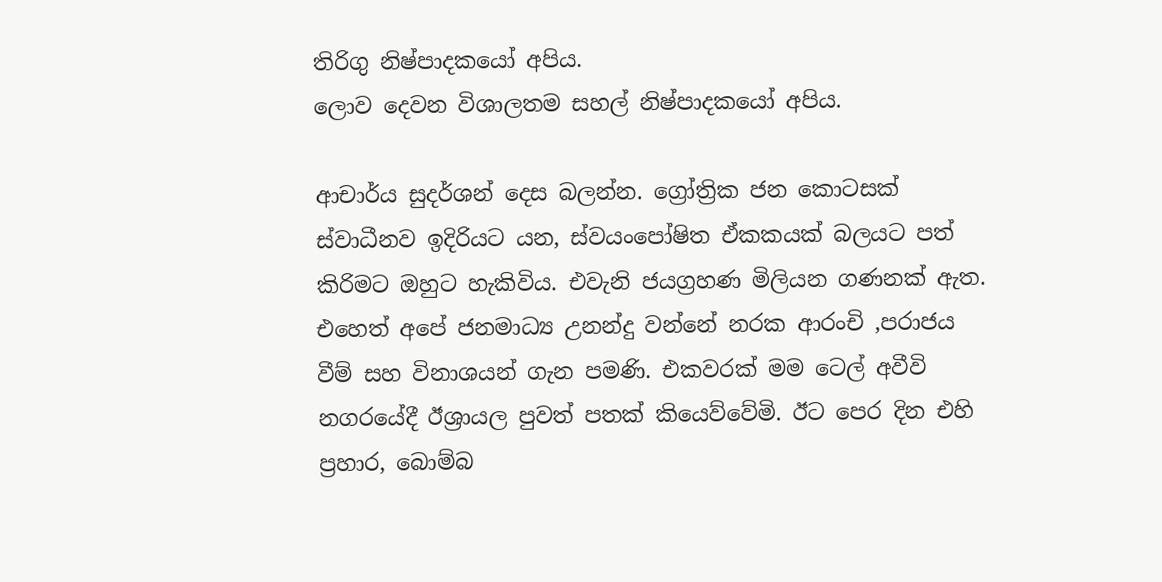තිරිගු නිෂ්පාදකයෝ අපිය.
ලොව දෙවන විශාලතම සහල් නිෂ්පාදකයෝ අපිය.

ආචාර්ය සුදර්ශන් දෙස බලන්න. ග්‍රෝත්‍රික ජන කොටසක් ස්වාධීනව ඉදිරියට යන, ස්වයංපෝෂිත ඒකකයක් බලයට පත් කිරිමට ඔහුට හැකිවිය. එවැනි ජයග්‍රහණ මිලියන ගණනක් ඇත. එහෙත් අපේ ජනමාධ්‍ය උනන්දු වන්නේ නරක ආරංචි ,පරාජය වීම් සහ විනාශයන් ගැන පමණි. එකවරක් මම ටෙල් අවීවි නගරයේදී ඊශ්‍රායල පුවත් පතක් කියෙව්වේමි. ඊට පෙර දින එහි ප්‍රහාර, බොම්බ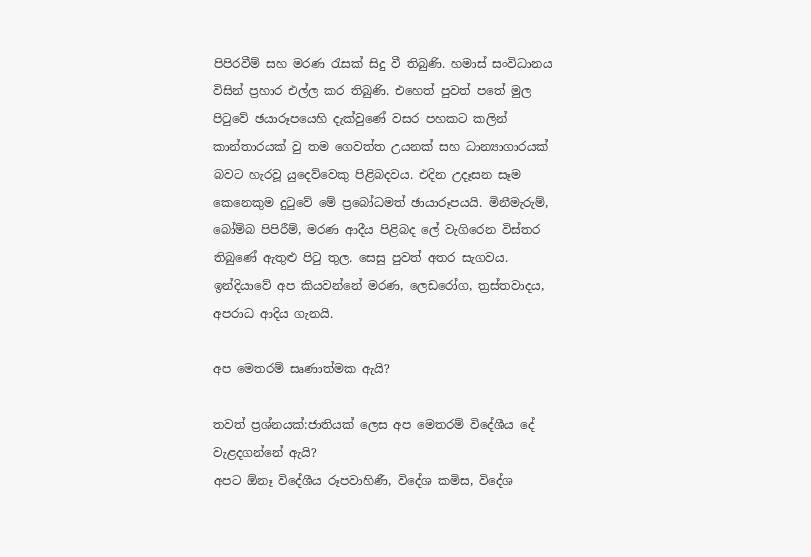පිපිරවීම් සහ මරණ රැසක් සිදු වී තිබුණි. හමාස් සංවිධානය විසින් ප්‍රහාර එල්ල කර තිබුණි. එහෙත් පුවත් පතේ මුල පිටුවේ ඡයාරූපයෙහි දැක්වුණේ වසර පහකට කලින් කාන්තාරයක් වු තම ගෙවත්ත උයනක් සහ ධාන්‍යාගාරයක් බවට හැරවූ යුදෙව්වෙකු පිළිබදවය. එදින උදෑසන සෑම කෙනෙකුම දුටුවේ මේ ප්‍රබෝධමත් ඡායාරූපයයි. මිනීමැරුම්, බෝම්බ පිපිරීම්, මරණ ආදීය පිළිබද ලේ වැගිරෙන විස්තර තිබුණේ ඇතුළු පිටු තුල. සෙසු පුවත් අතර සැගවය. ඉන්දියාවේ අප කියවන්නේ මරණ, ලෙඩරෝග, ත්‍රස්තවාදය, අපරාධ ආදිය ගැනයි.

අප මෙතරම් සෘණාත්මක ඇයි?

තවත් ප්‍රශ්නයක්:ජාතියක් ලෙස අප මෙතරම් විදේශීය දේ වැළදගන්නේ ඇයි?
අපට ඕනෑ විදේශීය රූපවාහිණී, විදේශ කමිස, විදේශ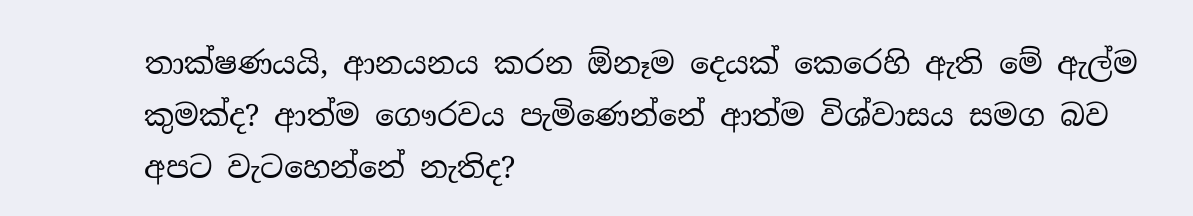තාක්ෂණයයි, ආනයනය කරන ඕනෑම දෙයක් කෙරෙහි ඇති මේ ඇල්ම කුමක්ද? ආත්ම ගෞරවය පැමිණෙන්නේ ආත්ම විශ්වාසය සමග බව අපට වැටහෙන්නේ නැතිද?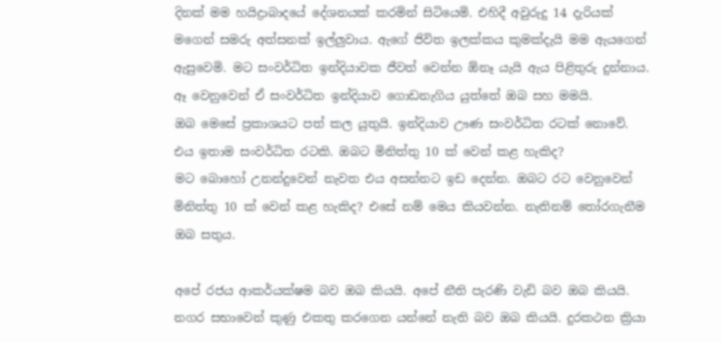දිනක් මම හයිද්‍රාබාදයේ දේශනයක් කරමින් සිටියෙමි. එහිදී අවුරුදු 14 දැරියක් මගෙන් සමරු අත්සනක් ඉල්ලුවාය. ඇගේ ජිවිත ඉලක්කය කුමක්දැයි මම ඇයගෙන් ඇසුවෙමි. මට සංවර්ධිත ඉන්දියාවක ජීවත් වෙන්න ඕනෑ යැයි ඇය පිළිතුරු දුන්නාය. ඈ වෙනුවෙන් ඒ සංවර්ධිත ඉන්දියාව ගොඩනැගිය යුත්තේ ඔබ සහ මමයි.
ඔබ මෙසේ ප්‍රකාශයට පත් කල යුතුයි. ඉන්දියාව ඌණ සංවර්ධිත රටක් නොවේ. එය ඉතාම සංවර්ධිත රටකි. ඔබට මිනිත්තු 10 ක් වෙන් කළ හැකිද?
මට බොහෝ උනන්දුවෙන් නැවත එය අසන්නට ඉඩ දෙන්න. ඔබට රට වෙනුවෙන් මිනිත්තු 10 ක් වෙන් කළ හැකිද? එසේ නම් මෙය කියවන්න. නැතිනම් තෝරගැනීම ඔබ සතුය.

අපේ රජය ආකර්යක්ෂම බව ඔබ කියයි. අපේ නීති පැරණි වැඩි බව ඔබ කියයි. නගර සභාවෙන් කුණු එකතු කරගෙන යන්නේ නැති බව ඔබ කියයි. දුරකථන ක්‍රියා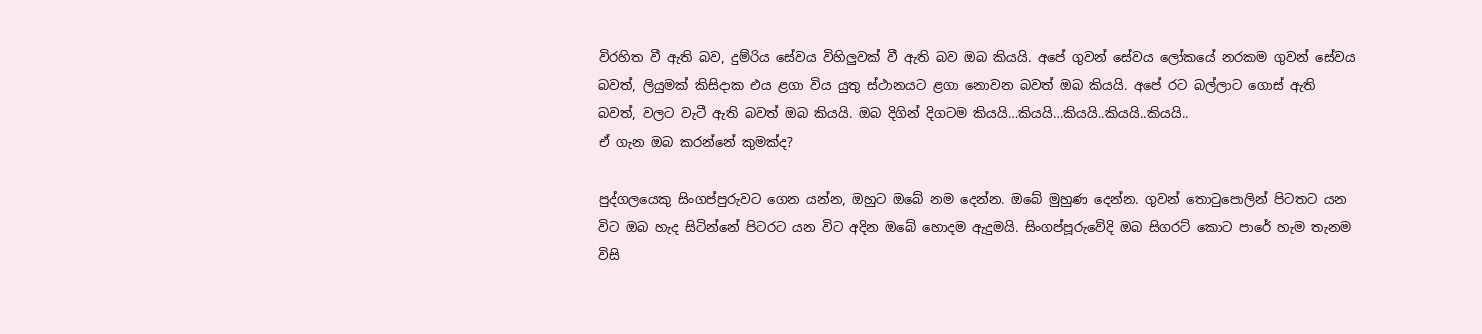විරහිත වී ඇති බව, දුම්රිය සේවය විහිලුවක් වී ඇති බව ඔබ කියයි. අපේ ගුවන් සේවය ලෝකයේ නරකම ගුවන් සේවය බවත්, ලියුමක් කිසිදාක එය ළගා විය යුතු ස්ථානයට ළගා නොවන බවත් ඔබ කියයි. අපේ රට බල්ලාට ගොස් ඇති බවත්, වලට වැටී ඇති බවත් ඔබ කියයි. ඔබ දිගින් දිගටම කියයි…කියයි…කියයි..කියයි..කියයි..
ඒ ගැන ඔබ කරන්නේ කුමක්ද?

පුද්ගලයෙකු සිංගප්පුරුවට ගෙන යන්න, ඔහුට ඔබේ නම දෙන්න. ඔබේ මුහුණ දෙන්න. ගුවන් තොටුපොලින් පිටතට යන විට ඔබ හැද සිටින්නේ පිටරට යන විට අදින ඔබේ හොදම ඇදුමයි. සිංගප්පූරුවේදි ඔබ සිගරට් කොට පාරේ හැම තැනම විසි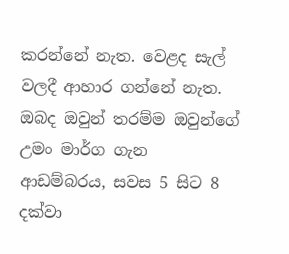කරන්නේ නැත. වෙළද සැල් වලදී ආහාර ගන්නේ නැත. ඔබද ඔවුන් තරම්ම ඔවුන්ගේ උමං මාර්ග ගැන ආඩම්බරය, සවස 5 සිට 8 දක්වා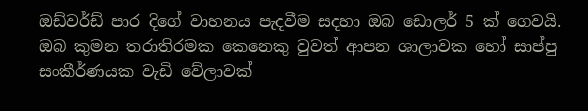ඔඩ්වර්ඩ් පාර දිගේ වාහනය පැදවීම සදහා ඔබ ඩොලර් 5 ක් ගෙවයි. ඔබ කුමන තරාතිරමක කෙනෙකු වුවත් ආපන ශාලාවක හෝ සාප්පු සංකීර්ණයක වැඩි වේලාවක්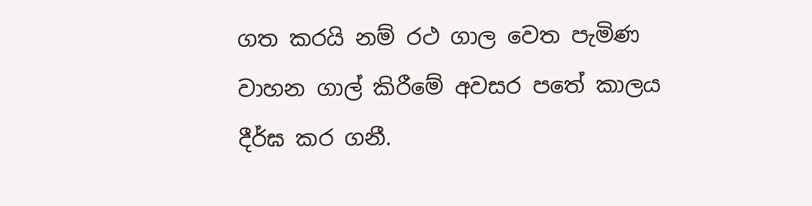ගත කරයි නම් රථ ගාල ‍වෙත පැමිණ වාහන ගාල් කිරීමේ අවසර පතේ කාලය දීර්ඝ කර ගනී.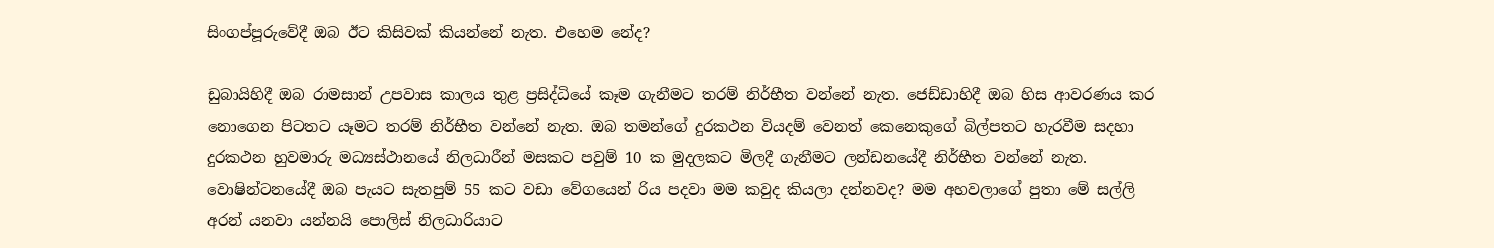සිංගප්පූරුවේදී ඔබ ඊට කිසිවක් කියන්නේ නැත. එහෙම නේද?

ඩුබායිහිදී ඔබ රාමසාන් උපවාස කාලය තුළ ප්‍රසිද්ධියේ කෑම ගැනීමට තරම් නිර්භීත වන්නේ නැත. ජෙඩ්ඩාහිදී ඔබ හිස ආවරණය කර නොගෙන පිටතට යෑමට තරම් නිර්භීත වන්නේ නැත. ඔබ තමන්ගේ දුරකථන වියදම් වෙනත් කෙනෙකුගේ බිල්පතට හැරවීම සදහා දුරකථන හුවමාරු මධ්‍යස්ථානයේ නිලධාරීන් මසකට පවුම් 10 ක මුදලකට මිලදී ගැනීමට ලන්ඩනයේදී නිර්භීත වන්නේ නැත. වොෂින්ටනයේදී ඔබ පැයට සැතපුම් 55 කට වඩා වේගයෙන් රිය පදවා මම කවුද කියලා දන්නවද? මම අහවලාගේ පුතා මේ සල්ලි අරන් යනවා යන්නයි පොලිස් නිලධාරියාට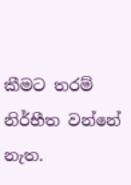කීමට තරම් නිර්භීත වන්නේ නැත.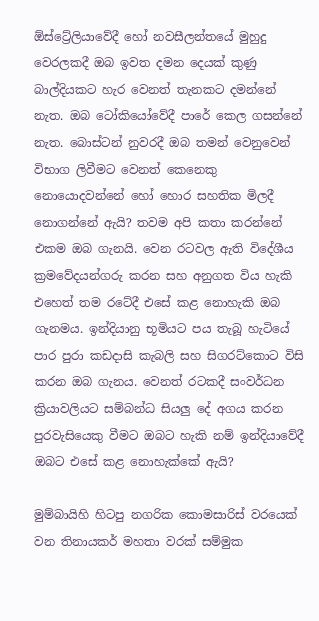ඕස්ට්‍රේලියාවේදී හෝ නවසීලන්තයේ මුහුදු වෙරලකදී ඔබ ඉවත දමන දෙයක් කුණු බාල්දියකට හැර වෙනත් තැනකට දමන්නේ නැත. ඔබ ටෝකියෝවේදී පාරේ කෙල ගසන්නේ නැත. බොස්ටන් නුවරදී ඔබ තමන් වෙනුවෙන් විභාග ලිවීමට වෙනත් කෙනෙකු නොයොදවන්නේ හෝ හොර සහතික මිලදී නොගන්නේ ඇයි? තවම අපි කතා කරන්නේ එකම ඔබ ගැනයි. වෙන රටවල ඇති විදේශීය ක්‍රමවේදයන්ගරු කරන සහ අනුගත විය හැකි එහෙත් තම රටේදී එසේ කළ නොහැකි ඔබ ගැනමය. ඉන්දියානු භූමියට පය තැබූ හැටියේ පාර පුරා කඩදාසි කැබලි සහ සිගරට්කොට විසි කරන ඔබ ගැනය. වෙනත් රටකදී සංවර්ධන ක්‍රියාවලියට සම්බන්ධ සියලු‍ දේ අගය කරන පුරවැසියෙකු වීමට ඔබට හැකි නම් ඉන්දියාවේදී ඔබට එසේ කළ නොහැක්කේ ඇයි?

මුම්බායිහි හිටපු නගරික කොමසාරිස් වරයෙක් වන තිනායකර් මහතා වරක් සම්මුක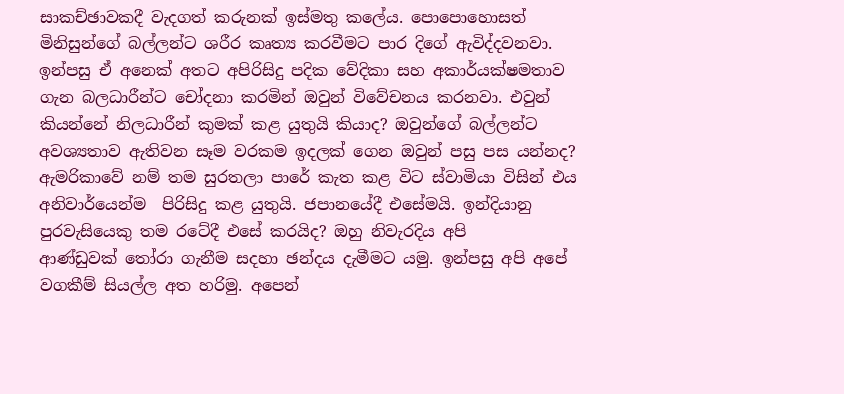සාකච්ඡාවකදී වැදගත් කරුනක් ඉස්මතු කලේය. පො‍පො‍හොසත් මිනිසුන්ගේ බල්ලන්ට ශරීර කෘත්‍ය කරවීමට පාර දිගේ ඇවිද්දවනවා. ඉන්පසු ඒ අනෙක් අතට අපිරිසිදු පදික වේදිකා සහ අකාර්යක්ෂමතාව ගැන බලධාරීන්ට චෝදනා කරමින් ඔවුන් විවේචනය කරනවා. එවුන් කියන්නේ නිලධාරීන් කුමක් කළ යුතුයි කියාද? ඔවුන්ගේ බල්ලන්ට අවශ්‍යතාව ඇතිවන සෑම වරකම ඉදලක් ගෙන ඔවුන් පසු පස යන්නද? ඇමරිකාවේ නම් තම සුරතලා පාරේ කැත කළ විට ස්වාමියා විසින් එය අනිවාර්යෙන්ම  පිරිසිදු කළ යුතුයි. ජපානයේදී එසේමයි. ඉන්දියානු පුරවැසියෙකු තම රටේදී එසේ කරයිද? ඔහු නිවැරදිය අපි ආණ්ඩුවක් ‍තෝරා ගැනීම සදහා ඡන්දය දැමීමට යමු. ඉන්පසු අපි අපේ වගකීම් සියල්ල අත හරිමු. අපෙන්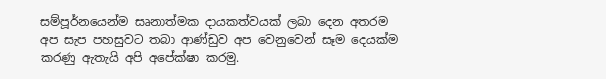සම්පූර්නයෙන්ම සෘනාත්මක දායකත්වයක් ලබා දෙන අතරම අප සැප පහසුවට තබා ආණ්ඩුව අප වෙනුවෙන් සෑම දෙයක්ම කරණු ඇතැයි අපි අපේක්ෂා කරමු.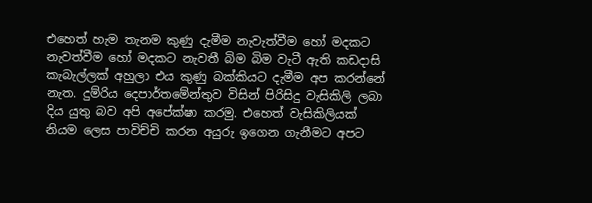එහෙත් හැම තැනම කුණු දැමීම නැවැත්වීම හෝ මදකට නැවත්වීම හෝ මදකට නැවතී බිම බිම වැටී ඇති කඩදාසි කැබැල්ලක් අහුලා එය කුණු බක්කියට දැමීම අප කරන්නේ නැත. දුම්රිය දෙපාර්තමේන්තුව විසින් පිරිසිදු වැසිකිලි ලබා දිය යුතු බව අපි අපේක්ෂා කරමු. එහෙත් වැසිකිලියක් නියම ලෙස පාවිච්චි කරන අයුරු ඉගෙන ගැනීමට අපට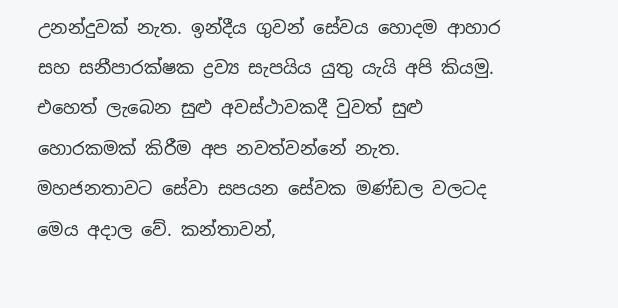උනන්දුවක් නැත. ඉන්දීය ගුවන් සේවය හොදම ආහාර සහ සනීපාරක්ෂක ද්‍රව්‍ය සැපයිය යුතු යැයි අපි කියමු. එහෙත් ලැබෙන සුළු අවස්ථාවකදී වුවත් සුළු හොරකමක් කිරීම අප නවත්වන්නේ නැත. මහජනතාවට සේවා සපයන සේවක මණ්ඩල වලටද මෙය අදාල වේ. කන්තාවන්,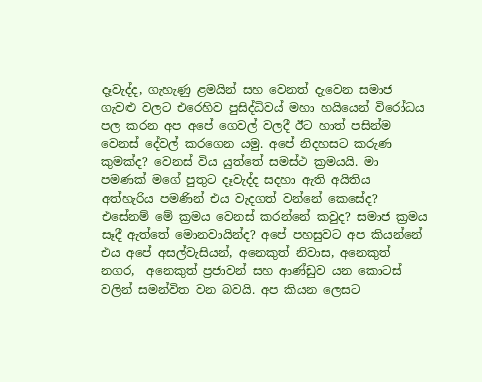දෑවැද්ද, ගැහැණු ළමයින් සහ වෙනත් දැවෙන සමාජ ගැවළු වලට එරෙහිව පුසිද්ධිවය් මහා හයියෙන් විරෝධය පල කරන අප අපේ ගෙවල් වලදී ඊට හාත් පසින්ම වෙනස් දේවල් කරගෙන යමු. අපේ නිදහසට කරුණ කුමක්ද? වෙනස් විය යුත්තේ සමස්ථ ක්‍රමයයි. මා පමණක් මගේ පුතුට දෑවැද්ද සදහා ඇති අයිතිය අත්හැරිය පමණින් එය වැදගත් වන්නේ කෙසේද? එසේනම් ‍මේ ක්‍රමය වෙනස් කරන්නේ කවුද? සමාජ ක්‍රමය සෑදී ඇත්තේ මොනවායින්ද? අපේ පහසුවට අප කියන්නේ එය අපේ අසල්වැසියන්, අනෙකුත් නිවාස, අ‍‍නෙකුත් නගර,  අනෙකුත් ප්‍රජාවන් සහ ආණ්ඩුව යන කොටස් වලින් සමන්විත වන බවයි. අප කියන ලෙසට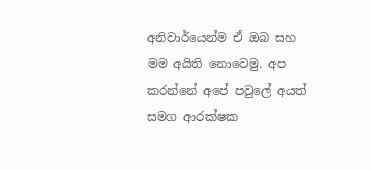අනිවාර්යෙන්ම ඒ ඔබ සහ මම අයිති නොවෙමු. අප කරන්නේ අපේ පවුලේ අයත් සමග ආරක්ෂක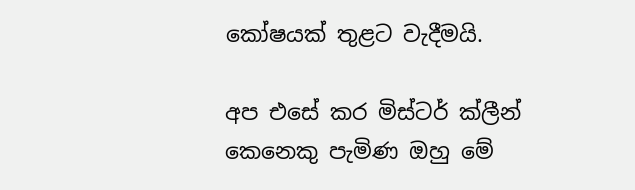කෝෂයක් තුළට වැදීමයි.

අප එසේ කර මිස්ටර් ක්ලීන් කෙනෙකු පැමිණ ඔහු මේ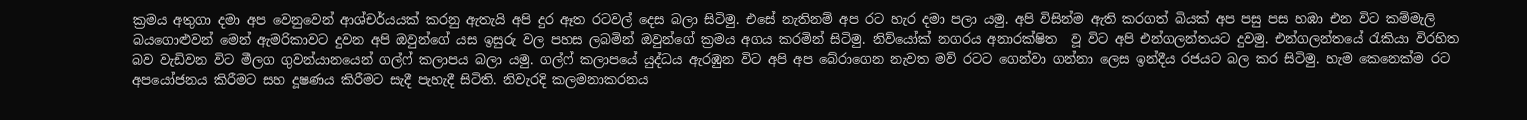ක්‍රමය අතුගා දමා අප වෙනුවෙන් ආශ්චර්යයක් කරනු ඇතැයි අපි දුර ඈත රටවල් දෙස බලා සිටිමු. එසේ නැතිනම් අප රට හැර දමා පලා යමු. අපි විසින්ම ඇති කරගත් බියක් අප පසු පස හඹා එන විට කම්මැලි බයගොළුවන් මෙන් ඇමරිකාවට දුවන අපි ඔවුන්ගේ යස ඉසුරු වල පහස ලබමින් ඔවුන්ගේ ක්‍රමය අගය කරමින් සිටිමු. නිව්යෝක් නගරය අනාරක්ෂිත  වූ විට අපි එන්ගලන්තයට දුවමු. එන්ගලන්තයේ රැකියා විරහිත බව වැඩිවන විට මීලග ගුවන්යානයෙන් ගල්ෆ් කලාපය බලා යමු. ගල්ෆ් කලාපයේ යුද්ධය ඇරඹුන විට අපි අප බේරාගෙන නැවත මව් රටට ගෙන්වා ගන්නා ලෙස ඉන්දීය රජයට බල කර සිටිමු. හැම කෙනෙක්ම රට අපයෝජනය කිරීමට සහ දූෂණය කිරීමට සැදී පැහැදී සිටිති. නිවැරදි කලමනාකරනය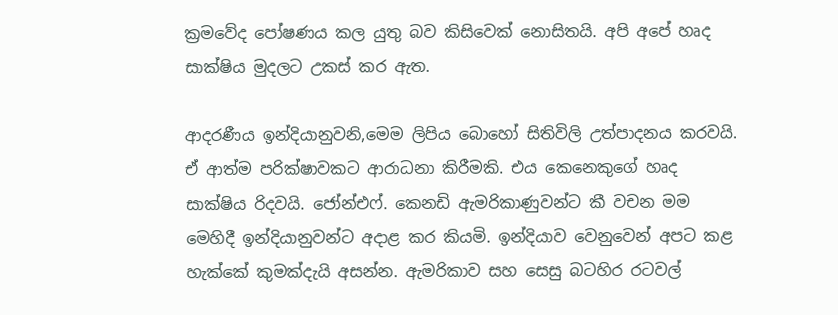ක්‍රමවේද පෝෂණය කල යුතු බව කිසිවෙක් නොසිතයි. අපි අපේ හෘද සාක්ෂිය මුදලට උකස් කර ඇත.

ආදරණීය ඉන්දියානුවනි,මෙම ලිපිය බොහෝ සිතිවිලි උත්පාදනය කරවයි. ඒ ආත්ම පරික්ෂාවකට ආරාධනා කිරීමකි. එය කෙනෙකුගේ හෘද සාක්ෂිය රිදවයි. ජෝන්එෆ්. කෙනඩි ඇමරිකාණුවන්ට කී වචන මම මෙහිදී ඉන්දියානුවන්ට අදාළ කර කියමි. ඉන්දියාව වෙනුවෙන් අපට කළ හැක්කේ කුමක්දැයි අසන්න. ඇමරිකාව සහ සෙසු බටහිර රටවල්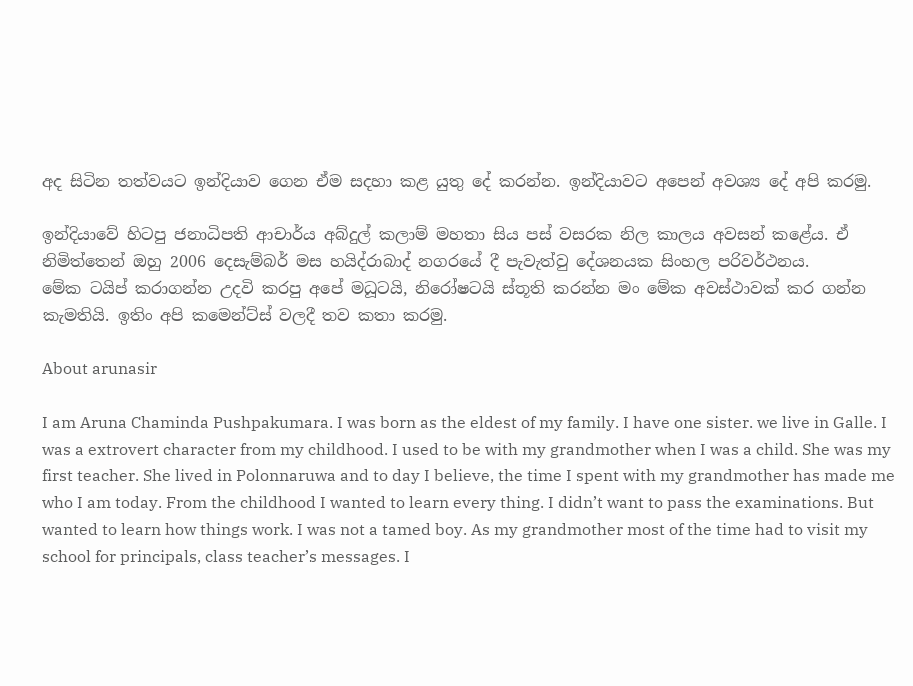අද සිටින තත්වයට ඉන්දියාව ගෙන ඒම සදහා කළ යුතු දේ කරන්න. ඉන්දියාවට අපෙන් අවශ්‍ය දේ අපි කරමු.

ඉන්දියාවේ හිටපු ජනාධිපති ආචාර්ය අබ්දුල් කලාම් මහතා සිය පස් වසරක නිල කාලය අවසන් කළේය. ඒ නිමිත්තෙන් ඔහු 2006 දෙසැම්බර් මස හයිද්රාබාද් නගරයේ දී පැවැත්වු දේශනයක සිංහල පරිවර්ථනය.
මේක ටයිප් කරාගන්න උදවි කරපු අපේ මධූටයි, නිරෝෂටයි ස්තූති කරන්න මං මේක අවස්ථාවක් කර ගන්න කැමතියි. ඉතිං අපි කමෙන්ට්ස් වලදී තව කතා කරමු.

About arunasir

I am Aruna Chaminda Pushpakumara. I was born as the eldest of my family. I have one sister. we live in Galle. I was a extrovert character from my childhood. I used to be with my grandmother when I was a child. She was my first teacher. She lived in Polonnaruwa and to day I believe, the time I spent with my grandmother has made me who I am today. From the childhood I wanted to learn every thing. I didn’t want to pass the examinations. But wanted to learn how things work. I was not a tamed boy. As my grandmother most of the time had to visit my school for principals, class teacher’s messages. I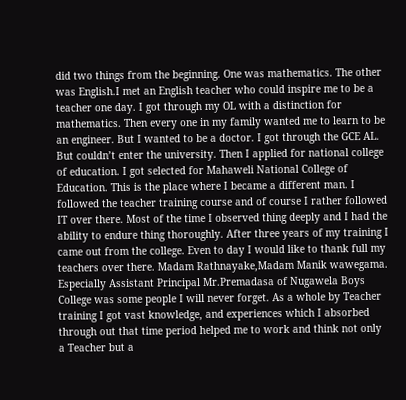did two things from the beginning. One was mathematics. The other was English.I met an English teacher who could inspire me to be a teacher one day. I got through my OL with a distinction for mathematics. Then every one in my family wanted me to learn to be an engineer. But I wanted to be a doctor. I got through the GCE AL. But couldn’t enter the university. Then I applied for national college of education. I got selected for Mahaweli National College of Education. This is the place where I became a different man. I followed the teacher training course and of course I rather followed IT over there. Most of the time I observed thing deeply and I had the ability to endure thing thoroughly. After three years of my training I came out from the college. Even to day I would like to thank full my teachers over there. Madam Rathnayake,Madam Manik wawegama. Especially Assistant Principal Mr.Premadasa of Nugawela Boys College was some people I will never forget. As a whole by Teacher training I got vast knowledge, and experiences which I absorbed through out that time period helped me to work and think not only a Teacher but a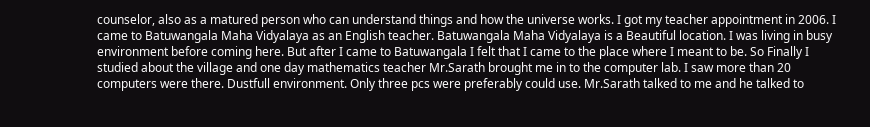counselor, also as a matured person who can understand things and how the universe works. I got my teacher appointment in 2006. I came to Batuwangala Maha Vidyalaya as an English teacher. Batuwangala Maha Vidyalaya is a Beautiful location. I was living in busy environment before coming here. But after I came to Batuwangala I felt that I came to the place where I meant to be. So Finally I studied about the village and one day mathematics teacher Mr.Sarath brought me in to the computer lab. I saw more than 20 computers were there. Dustfull environment. Only three pcs were preferably could use. Mr.Sarath talked to me and he talked to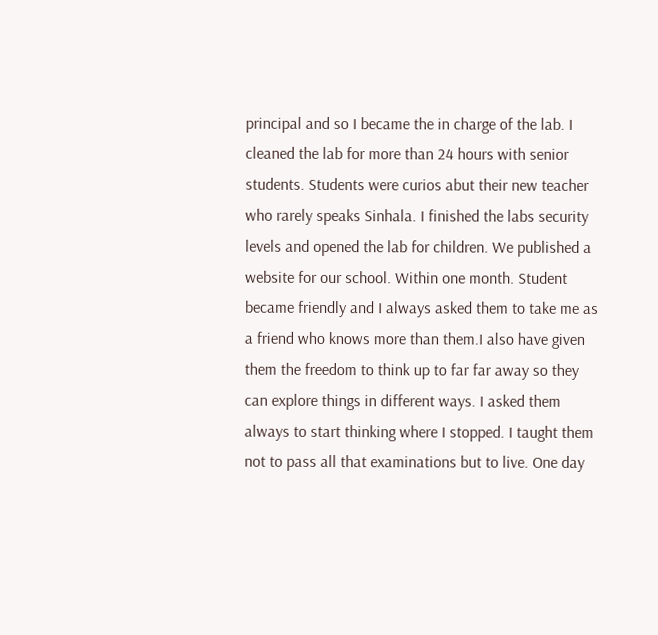principal and so I became the in charge of the lab. I cleaned the lab for more than 24 hours with senior students. Students were curios abut their new teacher who rarely speaks Sinhala. I finished the labs security levels and opened the lab for children. We published a website for our school. Within one month. Student became friendly and I always asked them to take me as a friend who knows more than them.I also have given them the freedom to think up to far far away so they can explore things in different ways. I asked them always to start thinking where I stopped. I taught them not to pass all that examinations but to live. One day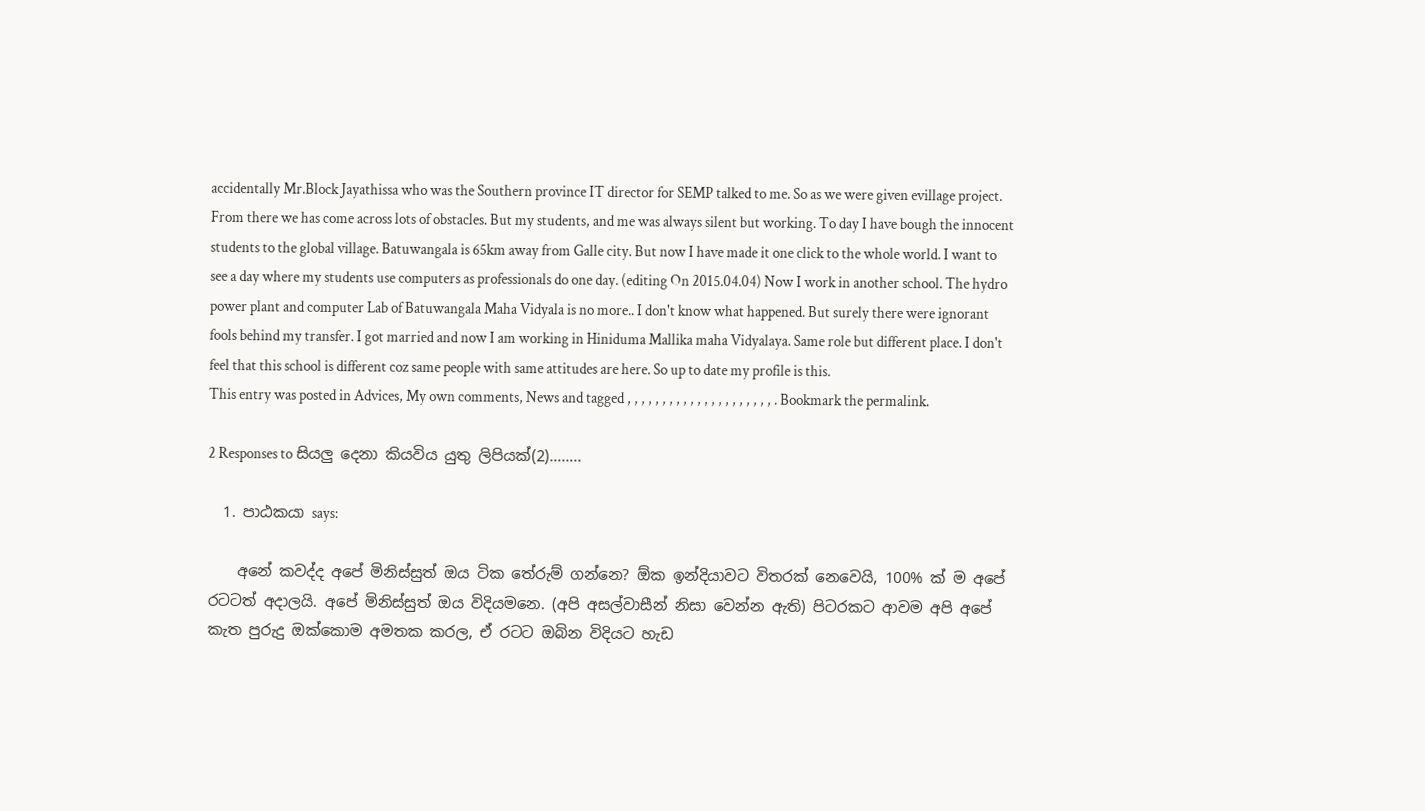accidentally Mr.Block Jayathissa who was the Southern province IT director for SEMP talked to me. So as we were given evillage project. From there we has come across lots of obstacles. But my students, and me was always silent but working. To day I have bough the innocent students to the global village. Batuwangala is 65km away from Galle city. But now I have made it one click to the whole world. I want to see a day where my students use computers as professionals do one day. (editing On 2015.04.04) Now I work in another school. The hydro power plant and computer Lab of Batuwangala Maha Vidyala is no more.. I don't know what happened. But surely there were ignorant fools behind my transfer. I got married and now I am working in Hiniduma Mallika maha Vidyalaya. Same role but different place. I don't feel that this school is different coz same people with same attitudes are here. So up to date my profile is this.
This entry was posted in Advices, My own comments, News and tagged , , , , , , , , , , , , , , , , , , , , , . Bookmark the permalink.

2 Responses to සියලු දෙනා කියවිය යුතු ලිපියක්(2)……..

  1. පාඨකයා says:

    අනේ කවද්ද අපේ මිනිස්සුත් ඔය ටික තේරුම් ගන්නෙ? ඕක ඉන්දියාවට විතරක් නෙවෙයි, 100% ක් ම අපේ රටටත් අදාලයි. අපේ මිනිස්සුත් ඔය විදියමනෙ. (අපි අසල්වාසීන් නිසා වෙන්න ඇති) පිටරකට ආවම අපි අපේ කැත පුරුදු ඔක්කොම අමතක කරල, ඒ රටට ඔබින විදියට හැඩ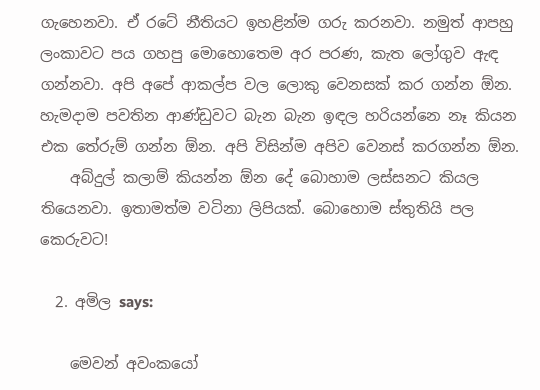ගැහෙනවා. ඒ රටේ නීතියට ඉහළින්ම ගරු කරනවා. නමුත් ආපහු ලංකාවට පය ගහපු මොහොතෙම අර පරණ, කැත‍ ලෝගුව ඇඳ ගන්නවා. අපි අපේ ආකල්ප වල ලොකු වෙනසක් කර ගන්න ඕන. හැමදාම පවතින ආණ්ඩුවට බැන බැන ඉඳල හරියන්නෙ නෑ කියන එක තේරුම් ගන්න ඕන. අපි විසින්ම අපිව වෙනස් කරගන්න ඕන.
    අබ්දුල් කලාම් කියන්න ඕන දේ බොහාම ලස්සනට කියල තියෙනවා. ඉතාමත්ම වටිනා ලිපියක්. බොහොම ස්තුතියි පල කෙරුවට!

  2. අමිල says:

    මෙවන් අවංකයෝ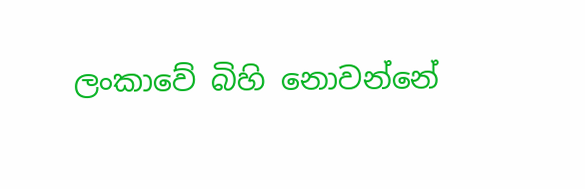ලංකාවේ බිහි නොවන්නේ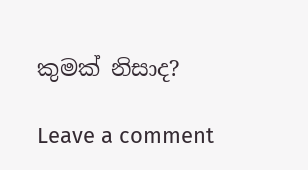කුමක් නිසාද?

Leave a comment